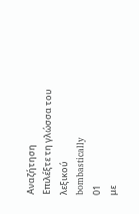Αναζήτηση
Επιλέξτε τη γλώσσα του λεξικού
bombastically
01
με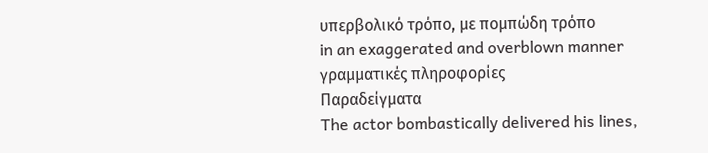υπερβολικό τρόπο, με πομπώδη τρόπο
in an exaggerated and overblown manner
γραμματικές πληροφορίες
Παραδείγματα
The actor bombastically delivered his lines,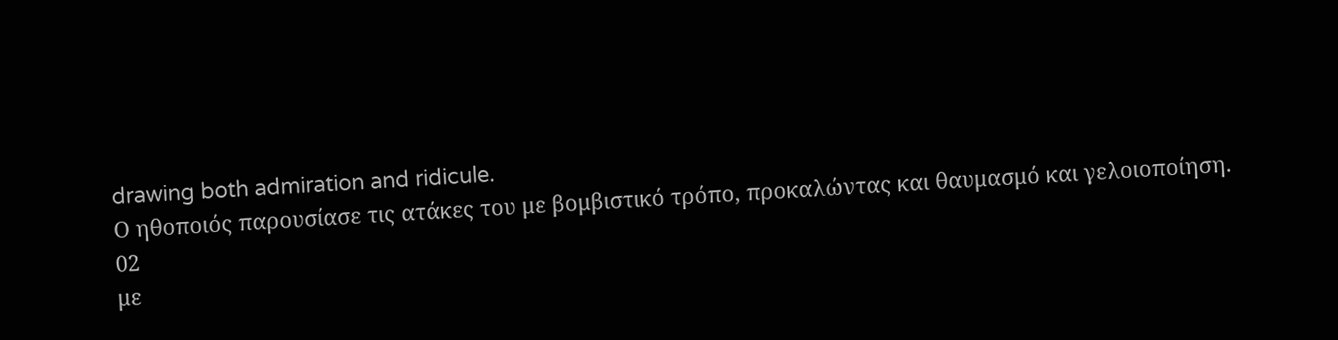drawing both admiration and ridicule.
Ο ηθοποιός παρουσίασε τις ατάκες του με βομβιστικό τρόπο, προκαλώντας και θαυμασμό και γελοιοποίηση.
02
με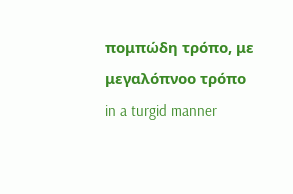πομπώδη τρόπο, με μεγαλόπνοο τρόπο
in a turgid manner